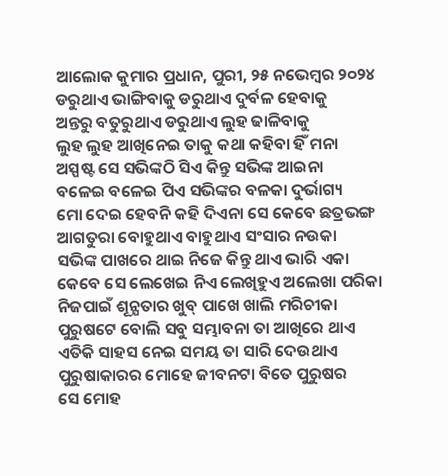ଆଲୋକ କୁମାର ପ୍ରଧାନ, ପୁରୀ, ୨୫ ନଭେମ୍ବର ୨୦୨୪
ଡରୁଥାଏ ଭାଙ୍ଗିବାକୁ ଡରୁଥାଏ ଦୁର୍ବଳ ହେବାକୁ
ଅନ୍ତରୁ ବତୁରୁଥାଏ ଡରୁଥାଏ ଲୁହ ଢାଳିବାକୁ
ଲୁହ ଲୁହ ଆଖିନେଇ ତାକୁ କଥା କହିବା ହିଁ ମନା
ଅସ୍ପଷ୍ଟ ସେ ସଭିଙ୍କଠି ସିଏ କିନ୍ତୁ ସଭିଙ୍କ ଆଇନା
ବଳେଇ ବଳେଇ ପିଏ ସଭିଙ୍କର ବଳକା ଦୁର୍ଭାଗ୍ୟ
ମୋ ଦେଇ ହେବନି କହି ଦିଏନା ସେ କେବେ ଛତ୍ରଭଙ୍ଗ
ଆଗତୁରା ବୋହୁଥାଏ ବାହୁଥାଏ ସଂସାର ନଉକା
ସଭିଙ୍କ ପାଖରେ ଥାଇ ନିଜେ କିନ୍ତୁ ଥାଏ ଭାରି ଏକା
କେବେ ସେ ଲେଖେଇ ନିଏ ଲେଖିହୁଏ ଅଲେଖା ପରିକା
ନିଜପାଇଁ ଶୂନ୍ଯତାର ଖୁବ୍ ପାଖେ ଖାଲି ମରିଚୀକା
ପୁରୁଷଟେ ବୋଲି ସବୁ ସମ୍ଭାବନା ତା ଆଖିରେ ଥାଏ
ଏତିକି ସାହସ ନେଇ ସମୟ ତା ସାରି ଦେଉଥାଏ
ପୁରୁଷାକାରର ମୋହେ ଜୀବନଟା ବିତେ ପୁରୁଷର
ସେ ମୋହ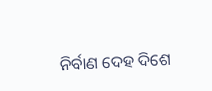ନିର୍ବାଣ ଦେହ ଦିଶେ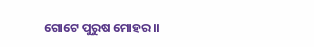ଗୋଟେ ପୁରୁଷ ମୋହର।।